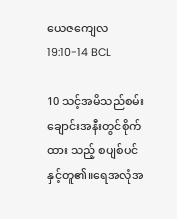ယေဇကျေလ 19:10-14 BCL

10 သင့်အမိသည်စမ်းချောင်းအနီးတွင်စိုက်ထား သည့် စပျစ်ပင်နှင့်တူ၏။ရေအလုံအ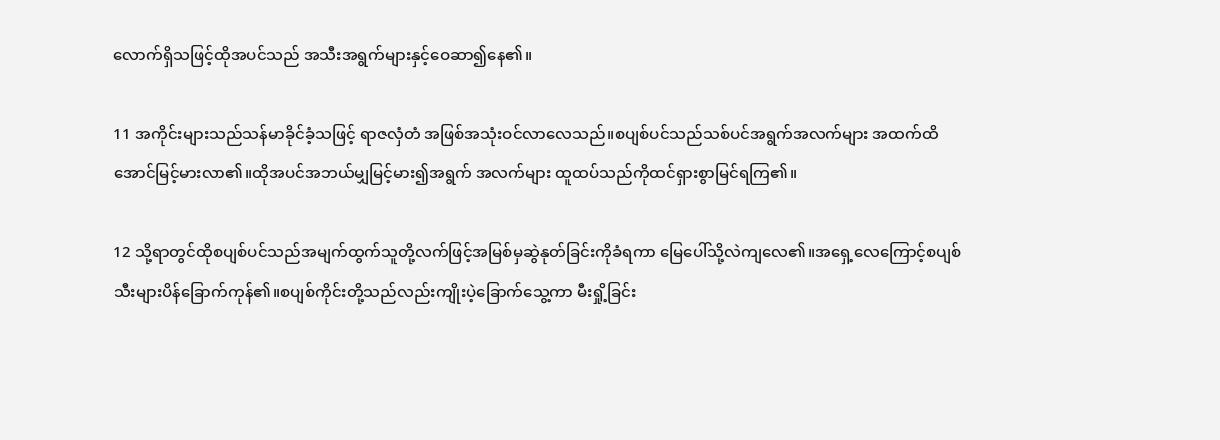လောက်ရှိသဖြင့်ထိုအပင်သည် အသီးအရွက်များနှင့်ဝေဆာ၍နေ၏။

11 အကိုင်းများသည်သန်မာခိုင်ခံ့သဖြင့် ရာဇလှံတံ အဖြစ်အသုံးဝင်လာလေသည်။စပျစ်ပင်သည်သစ်ပင်အရွက်အလက်များ အထက်ထိအောင်မြင့်မားလာ၏။ထိုအပင်အဘယ်မျှမြင့်မား၍အရွက် အလက်များ ထူထပ်သည်ကိုထင်ရှားစွာမြင်ရကြ၏။

12 သို့ရာတွင်ထိုစပျစ်ပင်သည်အမျက်ထွက်သူတို့လက်ဖြင့်အမြစ်မှဆွဲနုတ်ခြင်းကိုခံရကာ မြေပေါ်သို့လဲကျလေ၏။အရှေ့လေကြောင့်စပျစ်သီးများပိန်ခြောက်ကုန်၏။စပျစ်ကိုင်းတို့သည်လည်းကျိုးပဲ့ခြောက်သွေ့ကာ မီးရှို့ခြင်း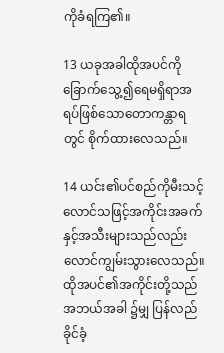ကိုခံရကြ၏။

13 ယခုအခါထိုအပင်ကိုခြောက်သွေ့၍ရေမရှိရာအရပ်ဖြစ်သောတောကန္တာရတွင် စိုက်ထားလေသည်။

14 ယင်း၏ပင်စည်ကိုမီးသင့်လောင်သဖြင့်အကိုင်းအခက်နှင့်အသီးများသည်လည်း လောင်ကျွမ်းသွားလေသည်။ထိုအပင်၏အကိုင်းတို့သည်အဘယ်အခါ ၌မျှ ပြန်လည်ခိုင်ခံ့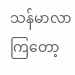သန်မာလာကြတော့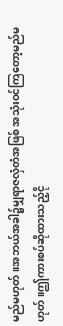မည်မဟုတ်။အဘယ်အခါ၌မျှရာဇလှံတံအဖြစ် အသုံးဝင်ကြတော့မည်မဟုတ်။ဤကားစပ်ဆိုထားသည့်ငို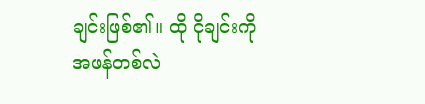ချင်းဖြစ်၏။ ထို ငိုချင်းကိုအဖန်တစ်လဲ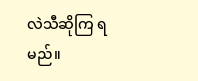လဲသီဆိုကြ ရမည်။